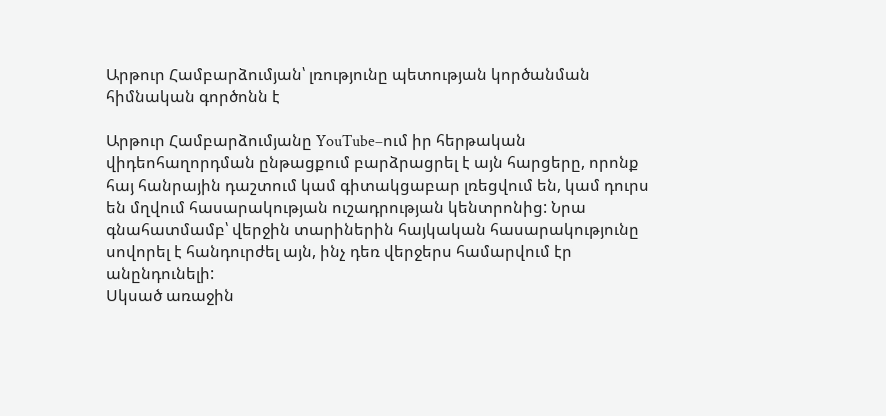Արթուր Համբարձումյան՝ լռությունը պետության կործանման հիմնական գործոնն է

Արթուր Համբարձումյանը YouTube–ում իր հերթական վիդեոհաղորդման ընթացքում բարձրացրել է այն հարցերը, որոնք հայ հանրային դաշտում կամ գիտակցաբար լռեցվում են, կամ դուրս են մղվում հասարակության ուշադրության կենտրոնից: Նրա գնահատմամբ՝ վերջին տարիներին հայկական հասարակությունը սովորել է հանդուրժել այն, ինչ դեռ վերջերս համարվում էր անընդունելի:
Սկսած առաջին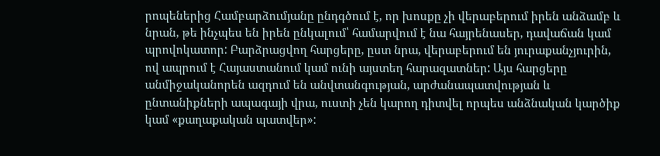րոպեներից Համբարձումյանը ընդգծում է, որ խոսքը չի վերաբերում իրեն անձամբ և նրան, թե ինչպես են իրեն ընկալում՝ համարվում է նա հայրենասեր, դավաճան կամ պրովոկատոր: Բարձրացվող հարցերը, ըստ նրա, վերաբերում են յուրաքանչյուրին, ով ապրում է Հայաստանում կամ ունի այստեղ հարազատներ: Այս հարցերը անմիջականորեն ազդում են անվտանգության, արժանապատվության և ընտանիքների ապագայի վրա, ուստի չեն կարող դիտվել որպես անձնական կարծիք կամ «քաղաքական պատվեր»: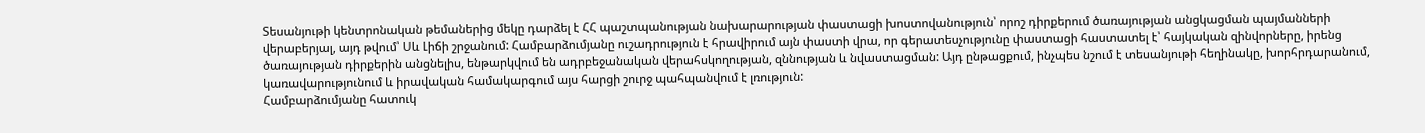Տեսանյութի կենտրոնական թեմաներից մեկը դարձել է ՀՀ պաշտպանության նախարարության փաստացի խոստովանություն՝ որոշ դիրքերում ծառայության անցկացման պայմանների վերաբերյալ, այդ թվում՝ Սև Լիճի շրջանում: Համբարձումյանը ուշադրություն է հրավիրում այն փաստի վրա, որ գերատեսչությունը փաստացի հաստատել է՝ հայկական զինվորները, իրենց ծառայության դիրքերին անցնելիս, ենթարկվում են ադրբեջանական վերահսկողության, զննության և նվաստացման: Այդ ընթացքում, ինչպես նշում է տեսանյութի հեղինակը, խորհրդարանում, կառավարությունում և իրավական համակարգում այս հարցի շուրջ պահպանվում է լռություն:
Համբարձումյանը հատուկ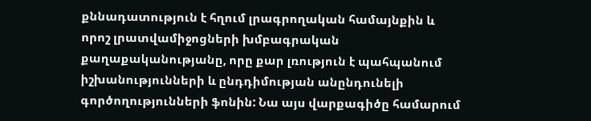քննադատություն է հղում լրագրողական համայնքին և որոշ լրատվամիջոցների խմբագրական քաղաքականությանը, որը քար լռություն է պահպանում իշխանությունների և ընդդիմության անընդունելի գործողությունների ֆոնին: Նա այս վարքագիծը համարում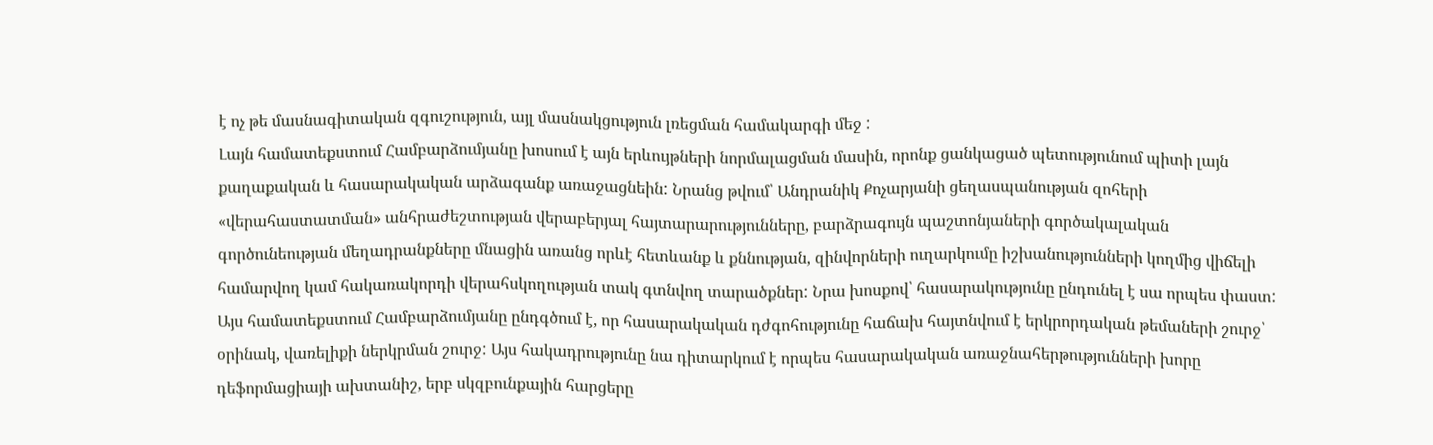է ոչ թե մասնագիտական զգուշություն, այլ մասնակցություն լռեցման համակարգի մեջ :
Լայն համատեքստում Համբարձումյանը խոսում է այն երևույթների նորմալացման մասին, որոնք ցանկացած պետությունում պիտի լայն քաղաքական և հասարակական արձագանք առաջացնեին: Նրանց թվում՝ Անդրանիկ Քոչարյանի ցեղասպանության զոհերի «վերահաստատման» անհրաժեշտության վերաբերյալ հայտարարությունները, բարձրագույն պաշտոնյաների գործակալական գործունեության մեղադրանքները մնացին առանց որևէ հետևանք և քննության, զինվորների ուղարկումը իշխանությունների կողմից վիճելի համարվող կամ հակառակորդի վերահսկողության տակ գտնվող տարածքներ: Նրա խոսքով՝ հասարակությունը ընդունել է սա որպես փաստ:
Այս համատեքստում Համբարձումյանը ընդգծում է, որ հասարակական դժգոհությունը հաճախ հայտնվում է երկրորդական թեմաների շուրջ՝ օրինակ, վառելիքի ներկրման շուրջ: Այս հակադրությունը նա դիտարկում է որպես հասարակական առաջնահերթությունների խորը դեֆորմացիայի ախտանիշ, երբ սկզբունքային հարցերը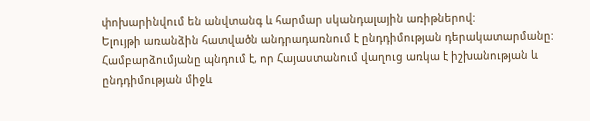փոխարինվում են անվտանգ և հարմար սկանդալային առիթներով:
Ելույթի առանձին հատվածն անդրադառնում է ընդդիմության դերակատարմանը: Համբարձումյանը պնդում է, որ Հայաստանում վաղուց առկա է իշխանության և ընդդիմության միջև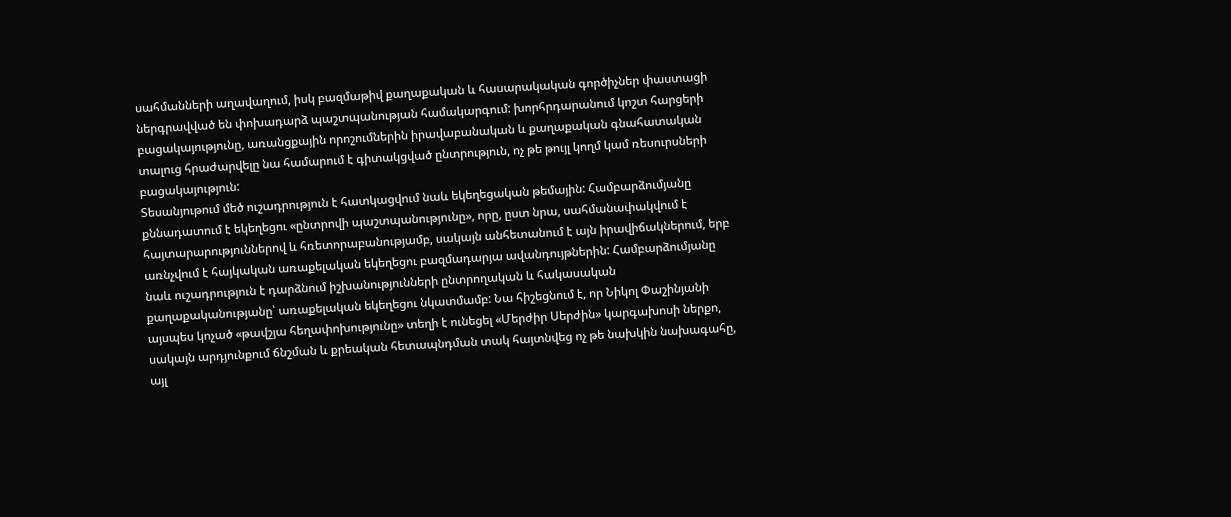սահմանների աղավաղում, իսկ բազմաթիվ քաղաքական և հասարակական գործիչներ փաստացի ներգրավված են փոխադարձ պաշտպանության համակարգում: խորհրդարանում կոշտ հարցերի բացակայությունը, առանցքային որոշումներին իրավաբանական և քաղաքական գնահատական տալուց հրաժարվելը նա համարում է գիտակցված ընտրություն, ոչ թե թույլ կողմ կամ ռեսուրսների բացակայություն:
Տեսանյութում մեծ ուշադրություն է հատկացվում նաև եկեղեցական թեմային: Համբարձումյանը քննադատում է եկեղեցու «ընտրովի պաշտպանությունը», որը, ըստ նրա, սահմանափակվում է հայտարարություններով և հռետորաբանությամբ, սակայն անհետանում է այն իրավիճակներում, երբ առնչվում է հայկական առաքելական եկեղեցու բազմադարյա ավանդույթներին: Համբարձումյանը նաև ուշադրություն է դարձնում իշխանությունների ընտրողական և հակասական քաղաքականությանը՝ առաքելական եկեղեցու նկատմամբ: Նա հիշեցնում է, որ Նիկոլ Փաշինյանի այսպես կոչած «թավշյա հեղափոխությունը» տեղի է ունեցել «Մերժիր Սերժին» կարգախոսի ներքո, սակայն արդյունքում ճնշման և քրեական հետապնդման տակ հայտնվեց ոչ թե նախկին նախագահը, այլ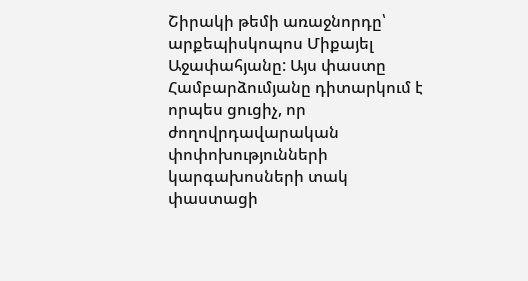Շիրակի թեմի առաջնորդը՝ արքեպիսկոպոս Միքայել Աջափահյանը: Այս փաստը Համբարձումյանը դիտարկում է որպես ցուցիչ, որ ժողովրդավարական փոփոխությունների կարգախոսների տակ փաստացի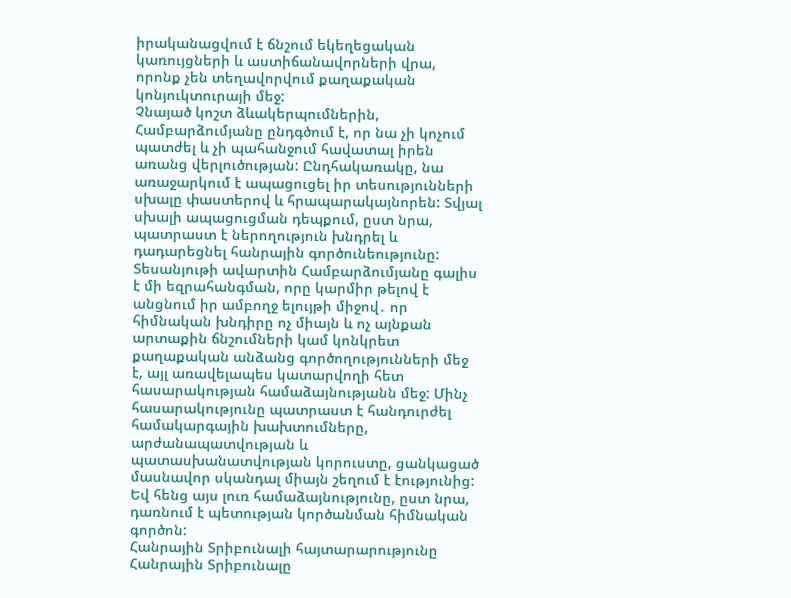իրականացվում է ճնշում եկեղեցական կառույցների և աստիճանավորների վրա, որոնք չեն տեղավորվում քաղաքական կոնյուկտուրայի մեջ:
Չնայած կոշտ ձևակերպումներին, Համբարձումյանը ընդգծում է, որ նա չի կոչում պատժել և չի պահանջում հավատալ իրեն առանց վերլուծության: Ընդհակառակը, նա առաջարկում է ապացուցել իր տեսությունների սխալը փաստերով և հրապարակայնորեն: Տվյալ սխալի ապացուցման դեպքում, ըստ նրա, պատրաստ է ներողություն խնդրել և դադարեցնել հանրային գործունեությունը:
Տեսանյութի ավարտին Համբարձումյանը գալիս է մի եզրահանգման, որը կարմիր թելով է անցնում իր ամբողջ ելույթի միջով․ որ հիմնական խնդիրը ոչ միայն և ոչ այնքան արտաքին ճնշումների կամ կոնկրետ քաղաքական անձանց գործողությունների մեջ է, այլ առավելապես կատարվողի հետ հասարակության համաձայնությանն մեջ: Մինչ հասարակությունը պատրաստ է հանդուրժել համակարգային խախտումները, արժանապատվության և պատասխանատվության կորուստը, ցանկացած մասնավոր սկանդալ միայն շեղում է էությունից: Եվ հենց այս լուռ համաձայնությունը, ըստ նրա, դառնում է պետության կործանման հիմնական գործոն:
Հանրային Տրիբունալի հայտարարությունը
Հանրային Տրիբունալը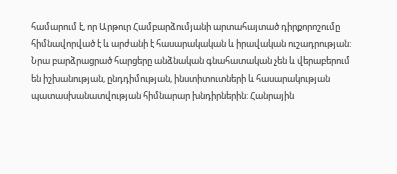համարում է, որ Արթուր Համբարձումյանի արտահայտած դիրքորոշումը հիմնավորված է և արժանի է հասարակական և իրավական ուշադրության: Նրա բարձրացրած հարցերը անձնական գնահատական չեն և վերաբերում են իշխանության, ընդդիմության, ինստիտուտների և հասարակության պատասխանատվության հիմնարար խնդիրներին: Հանրային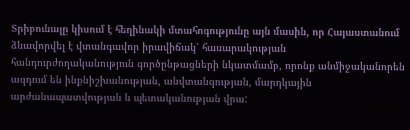Տրիբունալը կիսում է հեղինակի մտահոգությունը այն մասին, որ Հայաստանում ձևավորվել է վտանգավոր իրավիճակ՝ հասարակության հանդուրժողականություն գործընթացների նկատմամբ, որոնք անմիջականորեն ազդում են ինքնիշխանության, անվտանգության, մարդկային արժանապատվության և պետականության վրա: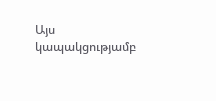Այս կապակցությամբ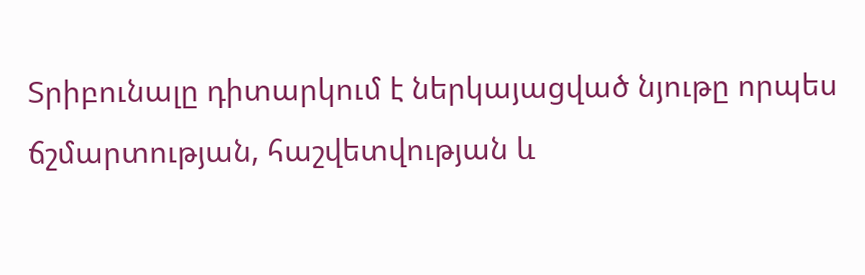Տրիբունալը դիտարկում է ներկայացված նյութը որպես ճշմարտության, հաշվետվության և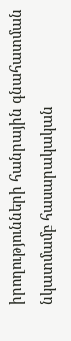իրողությունների հանրային գնահատման նկատմամբ հասարակական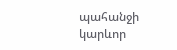պահանջի կարևոր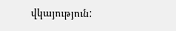վկայություն: